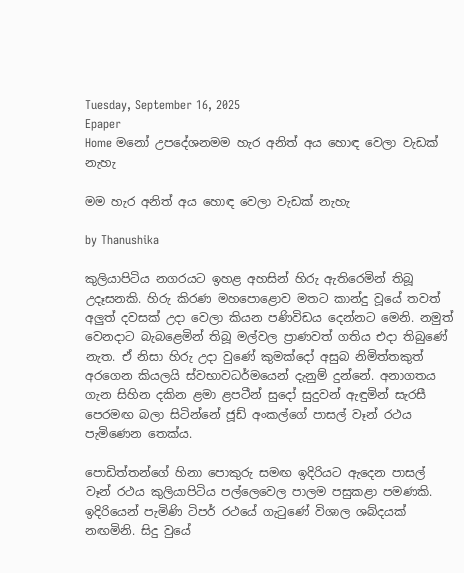Tuesday, September 16, 2025
Epaper
Home මනෝ උපදේශනමම හැර අනිත් අය හොඳ වෙලා වැඩක් නැහැ

මම හැර අනිත් අය හොඳ වෙලා වැඩක් නැහැ

by Thanushika

කුලියාපිටිය නගරයට ඉහළ අහසින් හිරු ඇතිරෙමින් තිබූ උදෑසනකි. හිරු කිරණ මහපොළොව මතට කාන්දු වූයේ තවත් අලුත් දවසක් උදා වෙලා කියන පණිවිඩය දෙන්නට මෙනි. නමුත් වෙනදාට බැබළෙමින් තිබූ මල්වල ප්‍රාණවත් ගතිය එදා තිබුණේ නැත. ඒ නිසා හිරු උදා වුණේ කුමක්දෝ අසුබ නිමිත්තකුත් අරගෙන කියලයි ස්වභාවධර්මයෙන් දැනුම් දුන්නේ. අනාගතය ගැන සිහින දකින ළමා ළපටීන් සුදෝ සුදුවන් ඇඳුමින් සැරසී පෙරමඟ බලා සිටින්නේ ජූඩ් අංකල්ගේ පාසල් වෑන් රථය පැමිණෙන තෙක්ය.

පොඩිත්තන්ගේ හිනා පොකුරු සමඟ ඉදිරියට ඇදෙන පාසල් වෑන් රථය කුලියාපිටිය පල්ලෙවෙල පාලම පසුකළා පමණකි. ඉදිරියෙන් පැමිණි ටිපර් රථයේ ගැටුණේ විශාල ශබ්දයක් නඟමිනි. සිදු වුයේ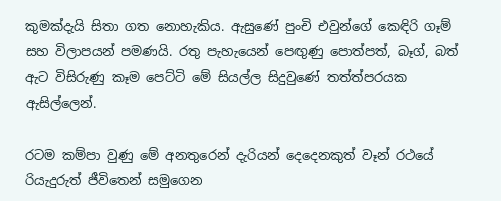කුමක්දැයි සිතා ගත නොහැකිය. ඇසුණේ පුංචි එවුන්ගේ කෙඳිරි ගෑම් සහ විලාපයන් පමණයි. රතු පැහැයෙන් පෙඟුණු පොත්පත්, බෑග්, බත් ඇට විසිරුණු කෑම පෙට්ටි මේ සියල්ල සිදුවුණේ තත්ත්පරයක ඇසිල්ලෙන්.

රටම කම්පා වුණු මේ අනතුරෙන් දැරියන් දෙදෙනකුත් වෑන් රථයේ රියැදුරුත් ජීවිතෙන් සමුගෙන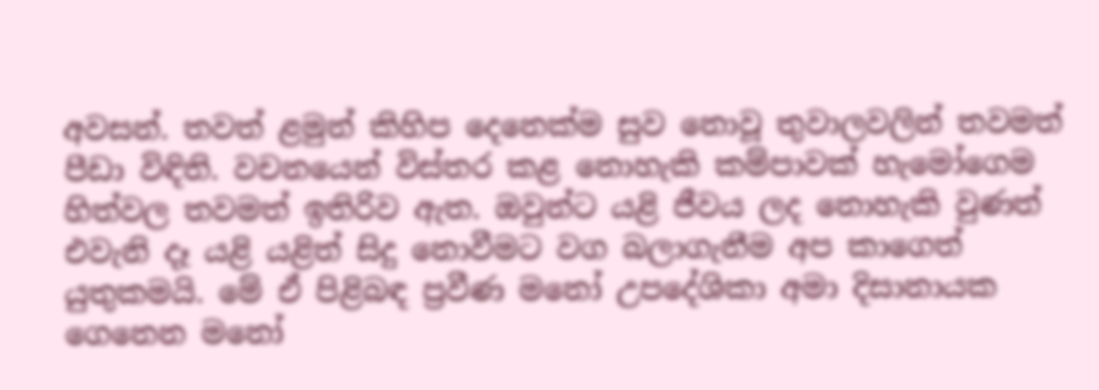අවසන්. තවත් ළමුන් කිහිප දෙ‍නෙක්ම සුව නොවූ තුවාලවලින් තවමත් පීඩා විඳිති. වචනයෙන් විස්තර කළ නොහැකි කම්පාවක් හැමෝගෙම හිත්වල තවමත් ඉතිරිව ඇත. ඔවුන්ට යළි ජීවය ලද නොහැකි වුණත් එවැනි දෑ යළි යළිත් සිදු නොවීමට වග බලාගැනීම අප කාගෙත් යුතුකමයි. මේ ඒ පිළිබඳ ප්‍රවීණ මනෝ උපදේශිකා අමා දිසානායක ගෙනෙන මනෝ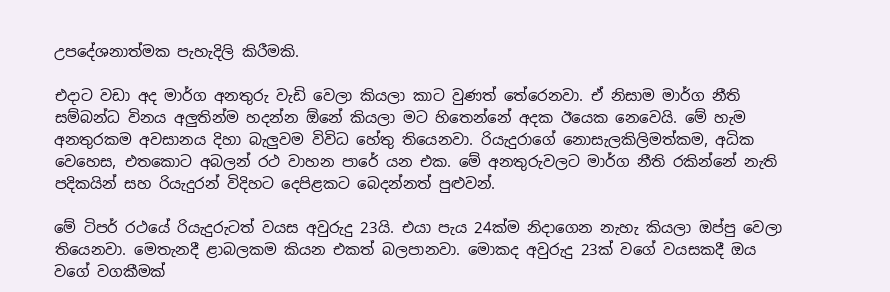උපදේශනාත්මක පැහැදිලි කිරීමකි.

එදාට වඩා අද මාර්ග අනතුරු වැඩි වෙලා කියලා කාට වුණත් තේරෙනවා. ඒ නිසාම මාර්ග නීති සම්බන්ධ විනය අලුතින්ම හදන්න ඕනේ කියලා මට හිතෙන්නේ අදක ඊයෙක නෙවෙයි. මේ හැම අනතුරකම අවසානය දිහා බැලුවම විවිධ හේතු තියෙනවා. රියැදුරාගේ නොසැලකිලිමත්කම, අධික වෙහෙස, එතකොට අබලන් රථ වාහන පාරේ යන එක. මේ අනතුරුවලට මාර්ග නීති රකින්නේ නැති පදිකයින් සහ රියැදුරන් විදිහට දෙපිළකට බෙදන්නත් පුළුවන්.

මේ ටිපර් රථයේ රියැදුරුටත් වයස අවුරුදු 23යි. එයා පැය 24ක්ම නිදාගෙන නැහැ කියලා ඔප්පු වෙලා තියෙනවා. මෙතැනදී ළාබලකම කියන එකත් බලපානවා. මොකද අවුරුදු 23ක් වගේ වයසකදී ඔය වගේ වගකීමක්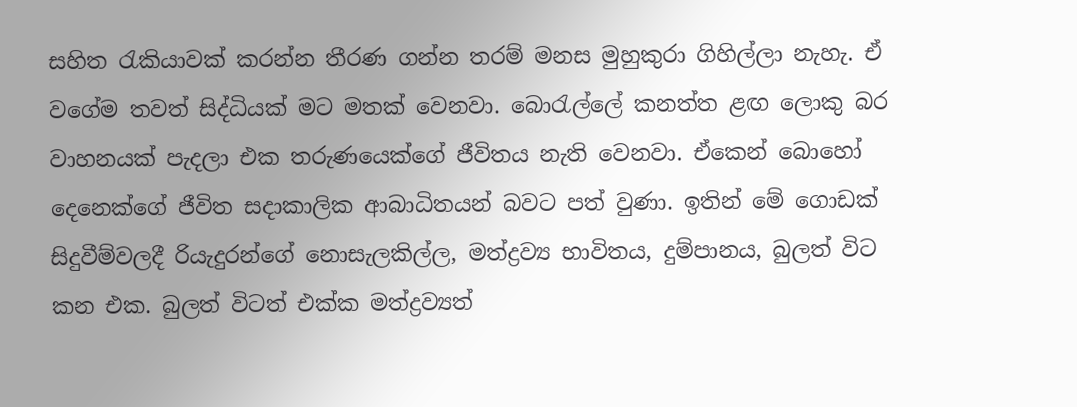සහිත රැකියාවක් කරන්න තීරණ ගන්න තරම් මනස මුහුකුරා ගිහිල්ලා නැහැ. ඒ වගේම තවත් සිද්ධියක් මට මතක් වෙනවා. බොරැල්ලේ කනත්ත ළඟ ලොකු බර වාහනයක් පැදලා එක තරුණයෙක්ගේ ජීවිතය නැති වෙනවා. ඒකෙන් බොහෝ දෙනෙක්ගේ ජීවිත සදාකාලික ආබාධිතයන් බවට පත් වුණා. ඉතින් මේ ගොඩක් සිදුවීම්වලදී රියැදුරන්ගේ නොසැලකිල්ල, මත්ද්‍රව්‍ය භාවිතය, දුම්පානය, බුලත් විට කන එක. බුලත් විටත් එක්ක මත්ද්‍රව්‍යත්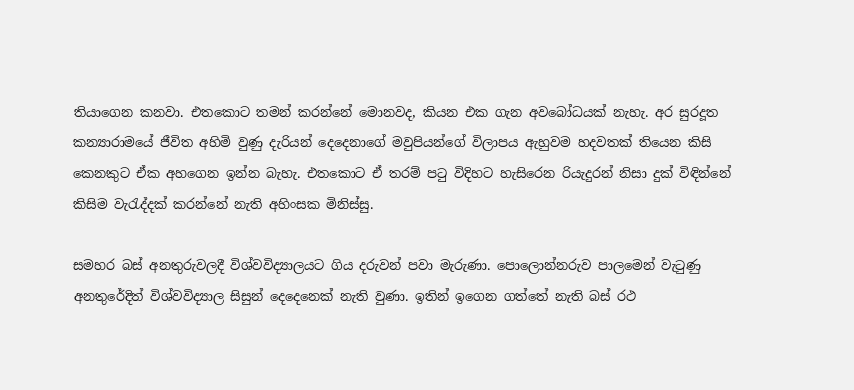තියාගෙන කනවා. එතකොට තමන් කරන්නේ මොනවද, කියන එක ගැන අවබෝධයක් නැහැ. අර සුරදූත කන්‍යාරාමයේ ජීවිත අහිමි වුණු දැරියන් දෙදෙනාගේ මවුපියන්ගේ විලාපය ඇහුවම හදවතක් තියෙන කිසි කෙනකුට ඒක අහගෙන ඉන්න බැහැ. එතකොට ඒ තරම් පටු විදිහට හැසිරෙන රියැදුරන් නිසා දුක් විඳින්නේ කිසිම වැරැද්දක් කරන්නේ නැති අහිංසක මිනිස්සු.

සමහර බස් අනතුරුවලදී විශ්වවිද්‍යාලයට ගිය දරුවන් පවා මැරුණා. පොලොන්නරුව පාලමෙන් වැටුණු අනතුරේදිත් විශ්වවිද්‍යාල සිසුන් දෙදෙනෙක් නැති වුණා. ඉතින් ඉගෙන ගත්තේ නැති බස් රථ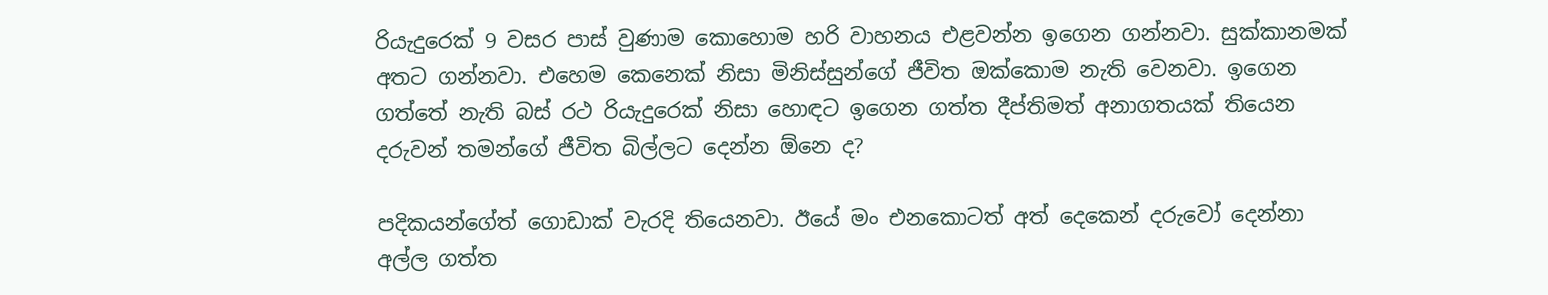රියැදුරෙක් 9 වසර පාස් වුණාම කොහොම හරි වාහනය එළවන්න ඉගෙන ගන්නවා. සුක්කානමක් අතට ගන්නවා. එහෙම කෙනෙක් නිසා මිනිස්සුන්ගේ ජීවිත ඔක්කොම නැති වෙනවා. ඉගෙන ගත්තේ නැති බස් රථ රියැදුරෙක් නිසා හොඳට ඉගෙන ගත්ත දීප්තිමත් අනාගතයක් තියෙන දරුවන් තමන්ගේ ජීවිත බිල්ලට දෙන්න ඕනෙ ද?

පදිකයන්ගේත් ගොඩාක් වැරදි තියෙනවා. ඊයේ මං එනකොටත් අත් දෙකෙන් දරුවෝ දෙන්නා අල්ල ගත්ත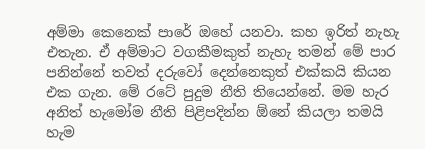අම්මා කෙනෙක් පාරේ ඔහේ යනවා. කහ ඉරිත් නැහැ එතැන. ඒ අම්මාට වගකීමකුත් නැහැ තමන් මේ පාර පනින්නේ තවත් දරුවෝ දෙන්නෙකුත් එක්කයි කියන එක ගැන. මේ රටේ පුදුම නීති තියෙන්නේ. මම හැර අනිත් හැමෝම නීති පිළිපදින්න ඕනේ කියලා තමයි හැම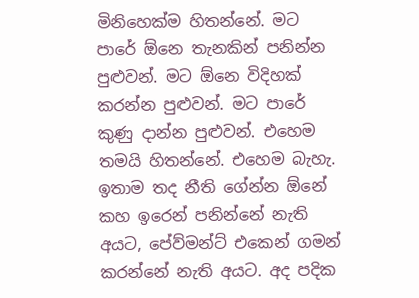මිනිහෙක්ම හිතන්නේ. මට පාරේ ඕනෙ තැනකින් පනින්න පුළුවන්. මට ඕනෙ විදිහක් කරන්න පුළුවන්. මට පාරේ කුණු දාන්න පුළුවන්. එහෙම තමයි හිතන්නේ. එහෙම බැහැ. ඉතාම තද නීති ගේන්න ඕනේ කහ ඉරෙන් පනින්නේ නැති අයට, පේව්මන්ට් එකෙන් ගමන් කරන්නේ නැති අයට. අද පදික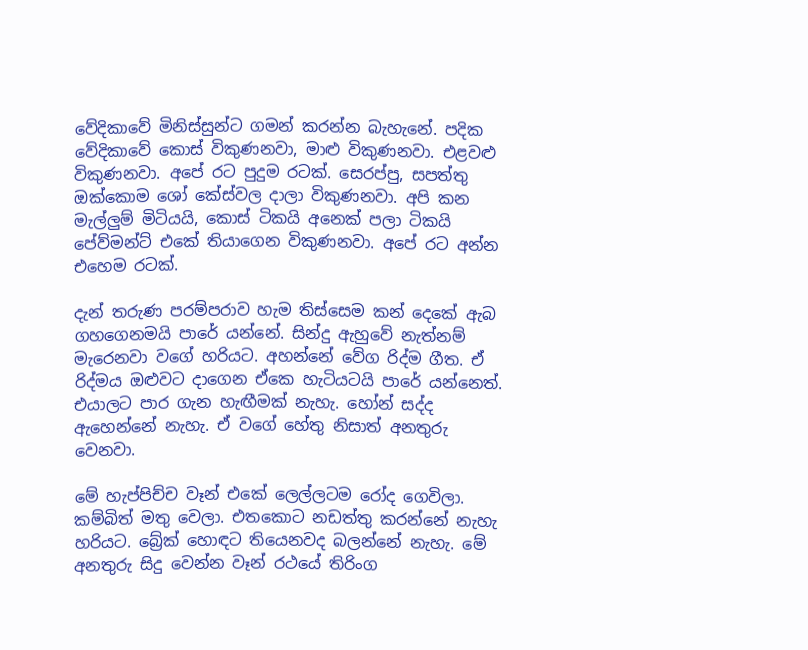වේදිකාවේ මිනිස්සුන්ට ගමන් කරන්න බැහැනේ. පදික වේදිකාවේ කොස් විකුණනවා, මාළු විකුණනවා. එළවළු විකුණනවා. අපේ රට පුදුම රටක්. සෙරප්පු, සපත්තු ඔක්කොම ශෝ කේස්වල දාලා විකුණනවා. අපි කන මැල්ලුම් මිටියයි, කොස් ටිකයි අනෙක් පලා ටිකයි පේව්මන්ට් එකේ තියාගෙන විකුණනවා. අපේ රට අන්න එහෙම රටක්.

දැන් තරුණ පරම්පරාව හැම තිස්සෙම කන් දෙකේ ඇබ ගහගෙනමයි පාරේ යන්නේ. සින්දු ඇහුවේ නැත්නම් මැරෙනවා වගේ හරියට. අහන්නේ වේග රිද්ම ගීත. ඒ රිද්මය ඔළුවට දාගෙන ඒකෙ හැටියටයි පාරේ යන්නෙත්. එයාලට පාර ගැන හැඟීමක් නැහැ. හෝන් සද්ද ඇහෙන්නේ නැහැ. ඒ වගේ හේතු නිසාත් අනතුරු වෙනවා.

මේ හැප්පිච්ච වෑන් එකේ ලෙල්ලටම රෝද ගෙවිලා. කම්බිත් මතු වෙලා. එතකොට නඩත්තු කරන්නේ නැහැ හරියට. බ්‍රේක් හොඳට තියෙනවද බලන්නේ නැහැ. මේ අනතුරු සිදු වෙන්න වෑන් රථයේ තිරිංග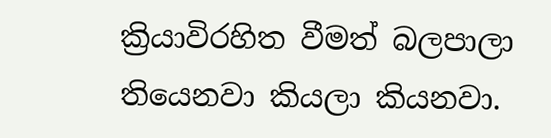ක්‍රියාවිරහිත වීමත් බලපාලා තියෙනවා කියලා කියනවා.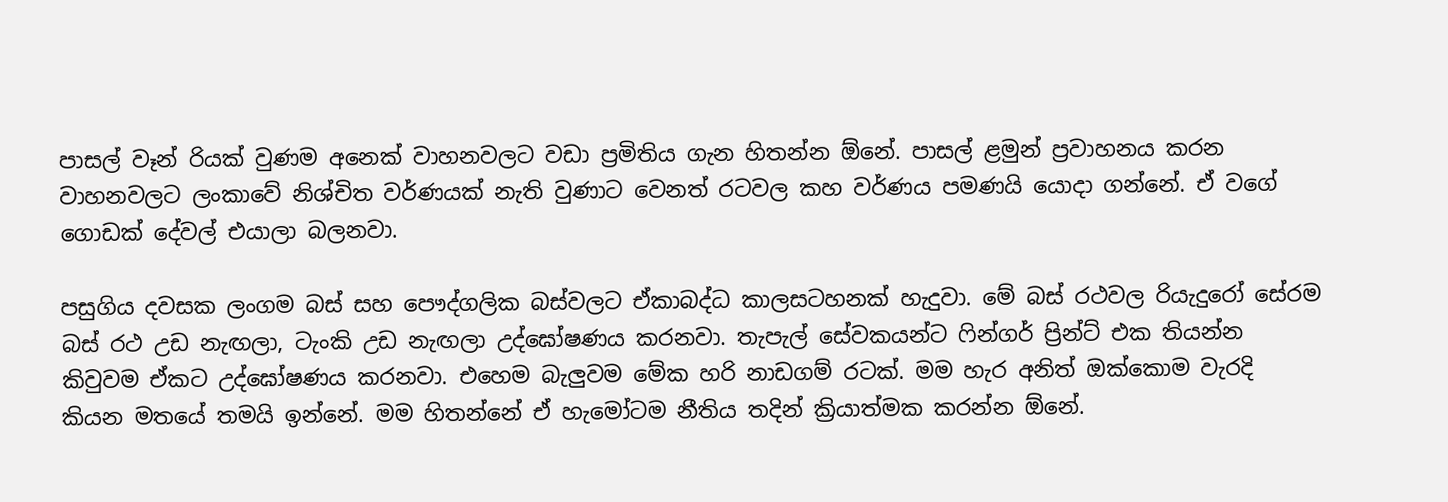පාසල් වෑන් රියක් වුණම අනෙක් වාහනවලට වඩා ප්‍රමිතිය ගැන හිතන්න ඕනේ. පාසල් ළමුන් ප්‍රවාහනය කරන වාහනවලට ලංකාවේ නිශ්චිත වර්ණයක් නැති වුණාට වෙනත් රටවල කහ වර්ණය පමණයි යොදා ගන්නේ. ඒ වගේ ගොඩක් දේවල් එයාලා බලනවා.

පසුගිය දවසක ලංගම බස් සහ පෞද්ගලික බස්වලට ඒකාබද්ධ කාලසටහනක් හැදුවා. මේ බස් රථවල රියැදුරෝ සේරම බස් රථ උඩ නැඟලා, ටැංකි උඩ නැඟලා උද්ඝෝෂණය කරනවා. තැපැල් සේවකයන්ට ෆින්ගර් ප්‍රින්ට් එක තියන්න කිවුවම ඒකට උද්ඝෝෂණය කරනවා. එහෙම බැලුවම මේක හරි නාඩගම් රටක්. මම හැර අනිත් ඔක්කොම වැරදි කියන මතයේ තමයි ඉන්නේ. මම හිතන්නේ ඒ හැමෝටම නීතිය තදින් ක්‍රියාත්මක කරන්න ඕනේ.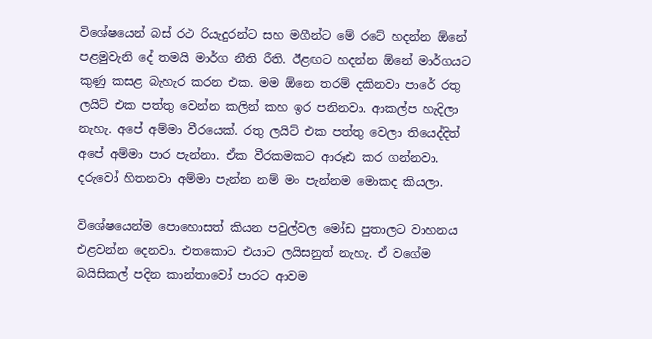විශේෂයෙන් බස් රථ රියැදුරන්ට සහ මගීන්ට මේ රටේ හදන්න ඕනේ පළමුවැනි දේ තමයි මාර්ග නීති රීති. ඊළඟට හදන්න ඕනේ මාර්ගයට කුණු කසළ බැහැර කරන එක. මම ඕනෙ තරම් දකිනවා පාරේ රතු ලයිට් එක පත්තු වෙන්න කලින් කහ ඉර පනිනවා. ආකල්ප හැදිලා නැහැ. අපේ අම්මා වීරයෙක්. රතු ලයිට් එක පත්තු වෙලා තියෙද්දිත් අපේ අම්මා පාර පැන්නා. ඒක වීරකමකට ආරූඪ කර ගන්නවා. දරුවෝ හිතනවා අම්මා පැන්න නම් මං පැන්නම මොකද කියලා.

විශේෂයෙන්ම පොහොසත් කියන පවුල්වල මෝඩ පුතාලට වාහනය එළවන්න දෙනවා. එතකොට එයාට ලයිසනුත් නැහැ. ඒ වගේම බයිසිකල් පදින කාන්තාවෝ පාරට ආවම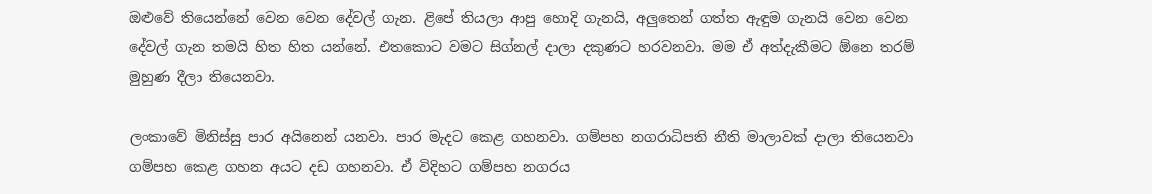ඔළුවේ තියෙන්නේ වෙන වෙන දේවල් ගැන. ළිපේ තියලා ආපු හොදි ගැනයි, අලුතෙන් ගත්ත ඇඳුම ගැනයි වෙන වෙන දේවල් ගැන තමයි හිත හිත යන්නේ. එතකොට වමට සිග්නල් දාලා දකුණට හරවනවා. මම ඒ අත්දැකීමට ඕනෙ තරම් මුහුණ දීලා තියෙනවා.

ලංකාවේ මිනිස්සු පාර අයිනෙන් යනවා. පාර මැදට කෙළ ගහනවා. ගම්පහ නගරාධිපති නීති මාලාවක් දාලා තියෙනවා ගම්පහ කෙළ ගහන අයට දඩ ගහනවා. ඒ විදිහට ගම්පහ නගරය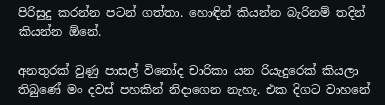පිරිසුදු කරන්න පටන් ගත්තා. හොඳින් කියන්න බැරිනම් තදින් කියන්න ඕනේ.

අනතුරක් වුණු පාසල් විනෝද චාරිකා යන රියැදුරෙක් කියලා තිබුණේ මං දවස් පහකින් නිදාගෙන නැහැ. එක දිගට වාහනේ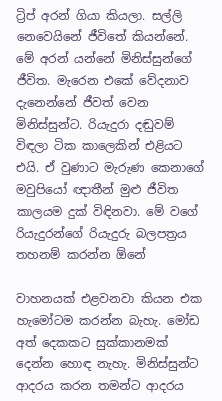ට්‍රිප් අරන් ගියා කියලා. සල්ලි නෙවෙයිනේ ජීවිතේ කියන්නේ. මේ අරන් යන්නේ මිනිස්සුන්ගේ ජීවිත. මැරෙන එකේ වේදනාව දැනෙන්නේ ජීවත් වෙන මිනිස්සුන්ට. රියැදුරා දඬුවම් විඳලා ටික කාලෙකින් එළියට එයි. ඒ වුණාට මැරුණ කෙනාගේ මවුපියෝ ඥාතීන් මුළු ජීවිත කාලයම දුක් විඳිනවා. මේ වගේ රියැදුරන්ගේ රියැදුරු බලපත්‍රය තහනම් කරන්න ඕනේ

වාහනයක් එළවනවා කියන එක හැමෝටම කරන්න බැහැ. මෝඩ අත් දෙකකට සුක්කානමක් දෙන්න හොඳ නැහැ. මිනිස්සුන්ට ආදරය කරන තමන්ට ආදරය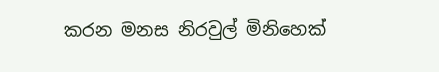කරන මනස නිරවුල් මිනිහෙක්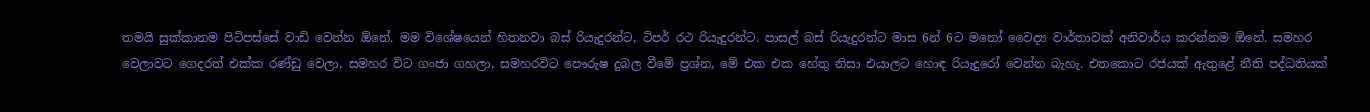තමයි සුක්කානම පිටිපස්සේ වාඩි වෙන්න ඕනේ. මම විශේෂයෙන් හිතනවා බස් රියැදුරන්ට, ටිපර් රථ රියැදුරන්ට. පාසල් බස් රියැදුරන්ට මාස 6න් 6ට මනෝ වෛද්‍ය වාර්තාවක් අනිවාර්ය කරන්නම ඕනේ. සමහර වෙලාවට ගෙදරත් එක්ක රණ්ඩු වෙලා, සමහර විට ගංජා ගහලා, සමහරවිට පෞරුෂ දුබල වීමේ ප්‍රශ්න, මේ එක එක හේතු නිසා එයාලට හොඳ රියැදුරෝ වෙන්න බැහැ. එතකොට රජයක් ඇතුළේ නීති පද්ධතියක්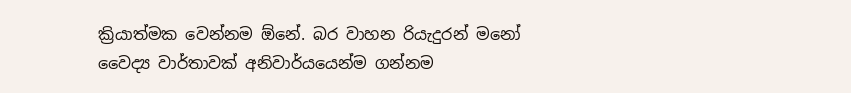ක්‍රියාත්මක වෙන්නම ඕනේ. බර වාහන රියැදුරන් මනෝ වෛද්‍ය වාර්තාවක් අනිවාර්යයෙන්ම ගන්නම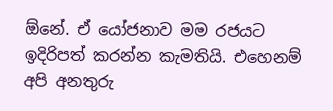ඕනේ. ඒ යෝජනාව මම රජයට ඉදිරිපත් කරන්න කැමතියි. එහෙනම් අපි අනතුරු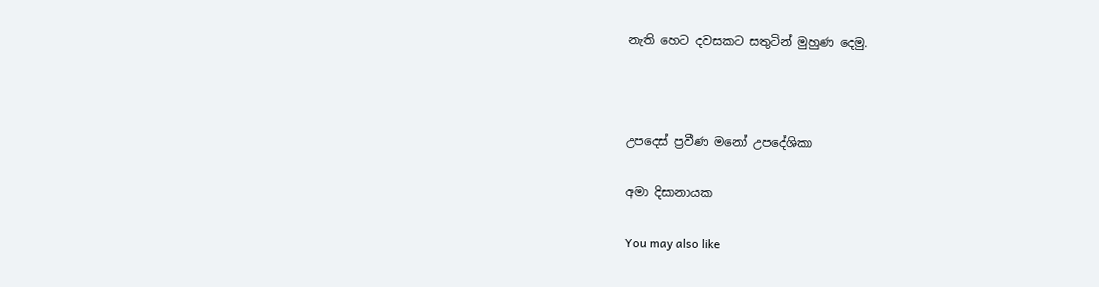නැති හෙට දවසකට සතුටින් මුහුණ දෙමු.



උපදෙස් ප්‍රවීණ මනෝ උපදේශිකා

අමා දිසානායක

You may also like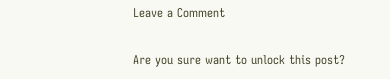Leave a Comment

Are you sure want to unlock this post?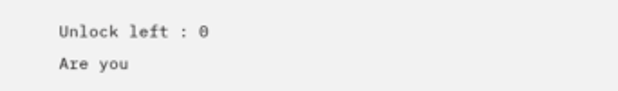Unlock left : 0
Are you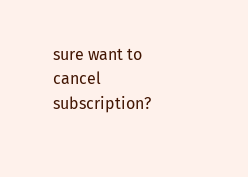sure want to cancel subscription?